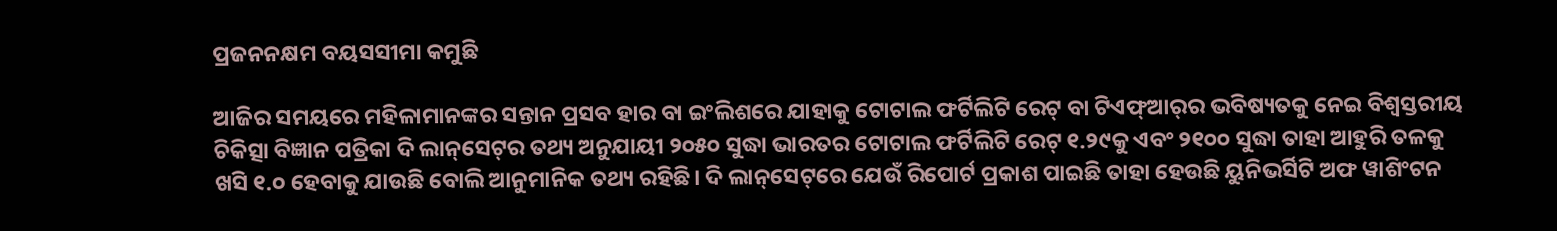ପ୍ରଜନନକ୍ଷମ ବୟସସୀମା କମୁଛି

ଆଜିର ସମୟରେ ମହିଳାମାନଙ୍କର ସନ୍ତାନ ପ୍ରସବ ହାର ବା ଇଂଲିଶରେ ଯାହାକୁ ଟୋଟାଲ ଫର୍ଟିଲିଟି ରେଟ୍‌ ବା ଟିଏଫ୍‌ଆର୍‌ର ଭବିଷ୍ୟତକୁ ନେଇ ବିଶ୍ୱସ୍ତରୀୟ ଚିକିତ୍ସା ବିଜ୍ଞାନ ପତ୍ରିକା ଦି ଲାନ୍‌ସେଟ୍‌ର ତଥ୍ୟ ଅନୁଯାୟୀ ୨୦୫୦ ସୁଦ୍ଧା ଭାରତର ଟୋଟାଲ ଫର୍ଟିଲିଟି ରେଟ୍‌ ୧.୨୯କୁ ଏବଂ ୨୧୦୦ ସୁଦ୍ଧା ତାହା ଆହୁରି ତଳକୁ ଖସି ୧.୦ ହେବାକୁ ଯାଉଛି ବୋଲି ଆନୁମାନିକ ତଥ୍ୟ ରହିଛି। ଦି ଲାନ୍‌ସେଟ୍‌ରେ ଯେଉଁ ରିପୋର୍ଟ ପ୍ରକାଶ ପାଇଛି ତାହା ହେଉଛି ୟୁନିଭର୍ସିଟି ଅଫ ୱାଶିଂଟନ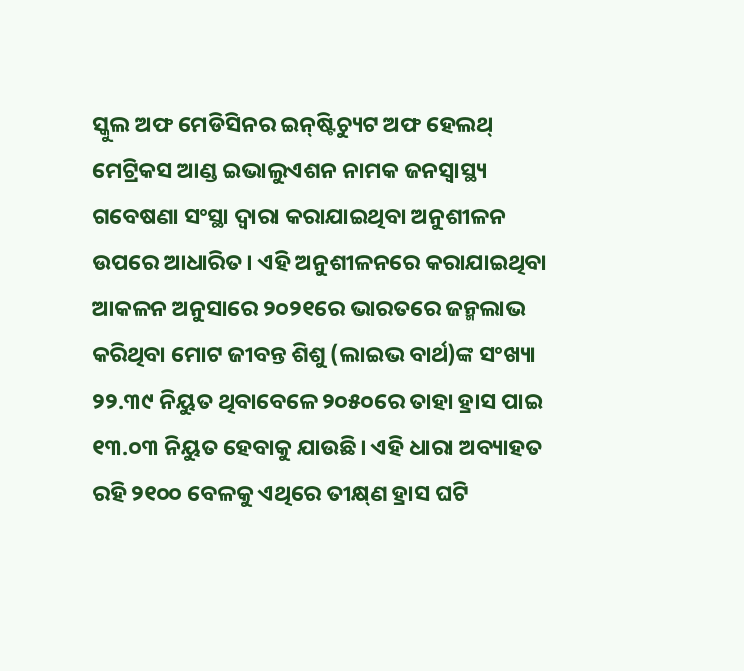ସ୍କୁଲ ଅଫ ମେଡିସିନର ଇନ୍‌ଷ୍ଟିଚ୍ୟୁଟ ଅଫ ହେଲଥ୍‌ ମେଟ୍ରିକସ ଆଣ୍ଡ ଇଭାଲୁଏଶନ ନାମକ ଜନସ୍ବାସ୍ଥ୍ୟ ଗବେଷଣା ସଂସ୍ଥା ଦ୍ୱାରା କରାଯାଇଥିବା ଅନୁଶୀଳନ ଉପରେ ଆଧାରିତ। ଏହି ଅନୁଶୀଳନରେ କରାଯାଇଥିବା ଆକଳନ ଅନୁସାରେ ୨୦୨୧ରେ ଭାରତରେ ଜନ୍ମଲାଭ କରିଥିବା ମୋଟ ଜୀବନ୍ତ ଶିଶୁ (ଲାଇଭ ବାର୍ଥ)ଙ୍କ ସଂଖ୍ୟା ୨୨.୩୯ ନିୟୁତ ଥିବାବେଳେ ୨୦୫୦ରେ ତାହା ହ୍ରାସ ପାଇ ୧୩.୦୩ ନିୟୁତ ହେବାକୁ ଯାଉଛି। ଏହି ଧାରା ଅବ୍ୟାହତ ରହି ୨୧୦୦ ବେଳକୁ ଏଥିରେ ତୀକ୍ଷ୍‌ଣ ହ୍ରାସ ଘଟି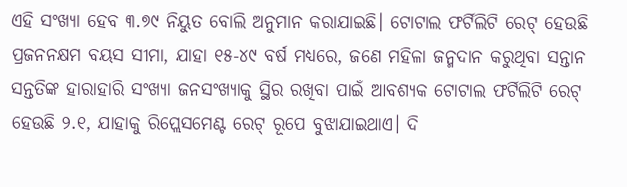ଏହି ସଂଖ୍ୟା ହେବ ୩.୭୯ ନିୟୁତ ବୋଲି ଅନୁମାନ କରାଯାଇଛି। ଟୋଟାଲ ଫର୍ଟିଲିଟି ରେଟ୍‌ ହେଉଛି ପ୍ରଜନନକ୍ଷମ ବୟସ ସୀମା, ଯାହା ୧୫-୪୯ ବର୍ଷ ମଧ୍ୟରେ, ଜଣେ ମହିଳା ଜନ୍ମଦାନ କରୁଥିବା ସନ୍ତାନ ସନ୍ତତିଙ୍କ ହାରାହାରି ସଂଖ୍ୟା ଜନସଂଖ୍ୟାକୁ ସ୍ଥିର ରଖିବା ପାଇଁ ଆବଶ୍ୟକ ଟୋଟାଲ ଫର୍ଟିଲିଟି ରେଟ୍‌ ହେଉଛି ୨.୧, ଯାହାକୁ ରିପ୍ଲେସମେଣ୍ଟ ରେଟ୍‌ ରୂପେ ବୁଝାଯାଇଥାଏ। ଦି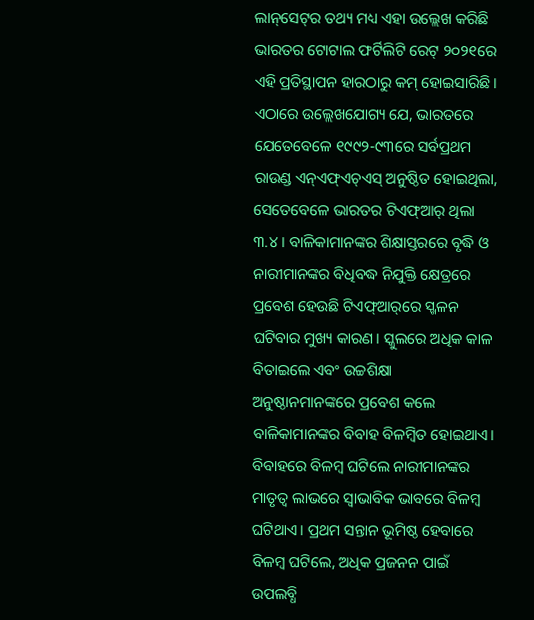ଲାନ୍‌ସେଟ୍‌ର ତଥ୍ୟ ମଧ୍ୟ ଏହା ଉଲ୍ଲେଖ କରିଛି ଭାରତର ଟୋଟାଲ ଫର୍ଟିଲିଟି ରେଟ୍‌ ୨୦୨୧ରେ ଏହି ପ୍ରତିସ୍ଥାପନ ହାରଠାରୁ କମ୍‌ ହୋଇସାରିଛି।
ଏଠାରେ ଉଲ୍ଲେଖଯୋଗ୍ୟ ଯେ, ଭାରତରେ ଯେତେବେଳେ ୧୯୯୨-୯୩ରେ ସର୍ବପ୍ରଥମ ରାଉଣ୍ଡ ଏନ୍‌ଏଫ୍‌ଏଚ୍‌ଏସ୍‌ ଅନୁଷ୍ଠିତ ହୋଇଥିଲା, ସେତେବେଳେ ଭାରତର ଟିଏଫ୍‌ଆର୍‌ ଥିଲା ୩.୪। ବାଳିକାମାନଙ୍କର ଶିକ୍ଷାସ୍ତରରେ ବୃଦ୍ଧି ଓ ନାରୀମାନଙ୍କର ବିଧିବଦ୍ଧ ନିଯୁକ୍ତି କ୍ଷେତ୍ରରେ ପ୍ରବେଶ ହେଉଛି ଟିଏଫ୍‌ଆର୍‌ରେ ସ୍ଖଳନ ଘଟିବାର ମୁଖ୍ୟ କାରଣ। ସ୍କୁଲରେ ଅଧିକ କାଳ ବିତାଇଲେ ଏବଂ ଉଚ୍ଚଶିକ୍ଷା ଅନୁଷ୍ଠାନମାନଙ୍କରେ ପ୍ରବେଶ କଲେ ବାଳିକାମାନଙ୍କର ବିବାହ ବିଳମ୍ବିତ ହୋଇଥାଏ। ବିବାହରେ ବିଳମ୍ବ ଘଟିଲେ ନାରୀମାନଙ୍କର ମାତୃତ୍ୱ ଲାଭରେ ସ୍ବାଭାବିକ ଭାବରେ ବିଳମ୍ବ ଘଟିଥାଏ। ପ୍ରଥମ ସନ୍ତାନ ଭୂମିଷ୍ଠ ହେବାରେ ବିଳମ୍ବ ଘଟିଲେ, ଅଧିକ ପ୍ରଜନନ ପାଇଁ ଉପଲବ୍ଧି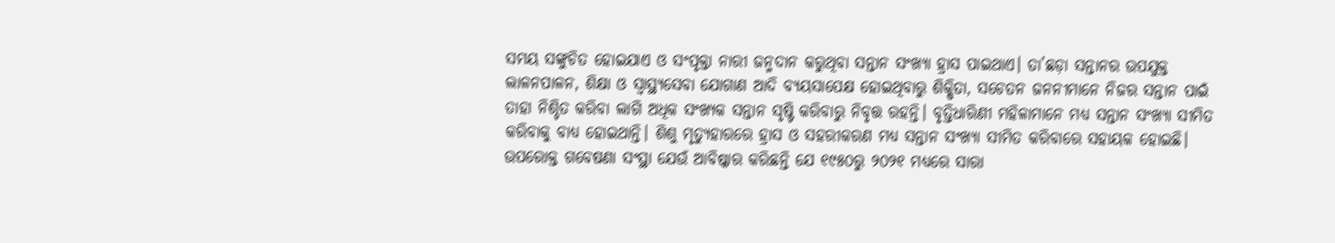ସମୟ ସଙ୍କୁଚିତ ହୋଇଯାଏ ଓ ସଂପୃକ୍ତା ନାରୀ ଜନ୍ମଦାନ କରୁଥିବା ସନ୍ତାନ ସଂଖ୍ୟା ହ୍ରାସ ପାଇଥାଏ। ତା’ଛଡ଼ା ସନ୍ତାନର ଉପଯୁକ୍ତ ଲାଳନପାଳନ, ଶିକ୍ଷା ଓ ସ୍ବାସ୍ଥ୍ୟସେବା ଯୋଗାଣ ଆଦି ବ୍ୟୟସାପେକ୍ଷ ହୋଇଥିବାରୁ ଶିକ୍ଷିତା, ସଚେତନ ଜନନୀମାନେ ନିଜର ସନ୍ତାନ ପାଇଁ ତାହା ନିଶ୍ଚିତ କରିବା ଲାଗି ଅଧିକ ସଂଖ୍ୟକ ସନ୍ତାନ ସୃଷ୍ଟି କରିବାରୁ ନିବୃତ୍ତ ରହନ୍ତି। ବୃତ୍ତିଧାରିଣୀ ମହିଳାମାନେ ମଧ୍ୟ ସନ୍ତାନ ସଂଖ୍ୟା ସୀମିତ କରିବାକୁ ବାଧ୍ୟ ହୋଇଥାନ୍ତି। ଶିଶୁ ମୃତ୍ୟୁହାରରେ ହ୍ରାସ ଓ ସହରୀକରଣ ମଧ୍ୟ ସନ୍ତାନ ସଂଖ୍ୟା ସୀମିତ କରିବାରେ ସହାୟକ ହୋଇଛି। ଉପରୋକ୍ତ ଗବେଷଣା ସଂସ୍ଥା ଯେଉଁ ଆବିଷ୍କାର କରିଛନ୍ତି ଯେ ୧୯୫୦ରୁ ୨୦୨୧ ମଧ୍ୟରେ ସାରା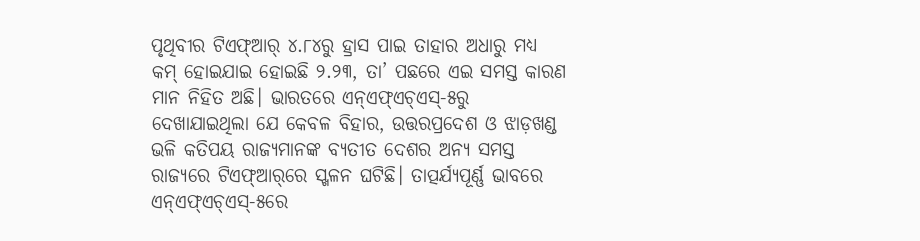ପୃଥିବୀର ଟିଏଫ୍‌ଆର୍‌ ୪.୮୪ରୁ ହ୍ରାସ ପାଇ ତାହାର ଅଧାରୁ ମଧ୍ୟ କମ୍‌ ହୋଇଯାଇ ହୋଇଛି ୨.୨୩, ତା’ ପଛରେ ଏଇ ସମସ୍ତ କାରଣ ମାନ ନିହିତ ଅଛି। ଭାରତରେ ଏନ୍‌ଏଫ୍‌ଏଚ୍‌ଏସ୍‌-୫ରୁ ଦେଖାଯାଇଥିଲା ଯେ କେବଳ ବିହାର, ଉତ୍ତରପ୍ରଦେଶ ଓ ଝାଡ଼ଖଣ୍ଡ ଭଳି କତିପୟ ରାଜ୍ୟମାନଙ୍କ ବ୍ୟତୀତ ଦେଶର ଅନ୍ୟ ସମସ୍ତ ରାଜ୍ୟରେ ଟିଏଫ୍‌ଆର୍‌ରେ ସ୍ଖଳନ ଘଟିଛି। ତାତ୍ପର୍ଯ୍ୟପୂର୍ଣ୍ଣ ଭାବରେ ଏନ୍‌ଏଫ୍‌ଏଚ୍‌ଏସ୍‌-୫ରେ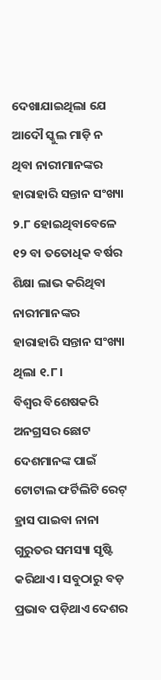ଦେଖାଯାଇଥିଲା ଯେ ଆଦୌ ସ୍କୁଲ ମାଡ଼ି ନ ଥିବା ନାରୀମାନଙ୍କର ହାରାହାରି ସନ୍ତାନ ସଂଖ୍ୟା ୨.୮ ହୋଇଥିବାବେଳେ ୧୨ ବା ତତୋଧିକ ବର୍ଷର ଶିକ୍ଷା ଲାଭ କରିଥିବା ନାରୀମାନଙ୍କର ହାରାହାରି ସନ୍ତାନ ସଂଖ୍ୟା ଥିଲା ୧.୮।
ବିଶ୍ୱର ବିଶେଷକରି ଅନଗ୍ରସର ଛୋଟ ଦେଶମାନଙ୍କ ପାଇଁ ଟୋଟାଲ ଫର୍ଟିଲିଟି ରେଟ୍‌ ହ୍ରାସ ପାଇବା ନାନା ଗୁରୁତର ସମସ୍ୟା ସୃଷ୍ଟି କରିଥାଏ। ସବୁଠାରୁ ବଡ଼ ପ୍ରଭାବ ପଡ଼ିଥାଏ ଦେଶର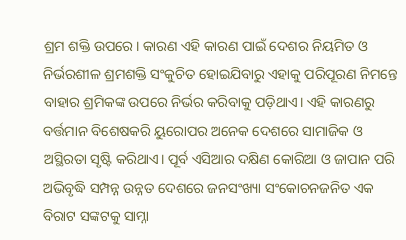ଶ୍ରମ ଶକ୍ତି ଉପରେ। କାରଣ ଏହି କାରଣ ପାଇଁ ଦେଶର ନିୟମିତ ଓ ନିର୍ଭରଶୀଳ ଶ୍ରମଶକ୍ତି ସଂକୁଚିତ ହୋଇଯିବାରୁ ଏହାକୁ ପରିପୂରଣ ନିମନ୍ତେ ବାହାର ଶ୍ରମିକଙ୍କ ଉପରେ ନିର୍ଭର କରିବାକୁ ପଡ଼ିଥାଏ। ଏହି କାରଣରୁ ବର୍ତ୍ତମାନ ବିଶେଷକରି ୟୁରୋପର ଅନେକ ଦେଶରେ ସାମାଜିକ ଓ ଅସ୍ଥିରତା ସୃଷ୍ଟି କରିଥାଏ। ପୂର୍ବ ଏସିଆର ଦକ୍ଷିଣ କୋରିଆ ଓ ଜାପାନ ପରି ଅଭିବୃଦ୍ଧି ସମ୍ପନ୍ନ ଉନ୍ନତ ଦେଶରେ ଜନସଂଖ୍ୟା ସଂକୋଚନଜନିତ ଏକ ବିରାଟ ସଙ୍କଟକୁ ସାମ୍ନା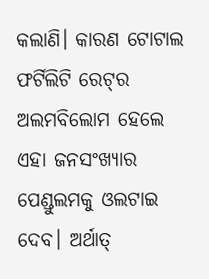କଲାଣି। କାରଣ ଟୋଟାଲ ଫର୍ଟିଲିଟି ରେଟ୍‌ର ଅଲମବିଲୋମ ହେଲେ ଏହା ଜନସଂଖ୍ୟାର ପେଣ୍ଡୁଲମକୁ ଓଲଟାଇ ଦେବ। ଅର୍ଥାତ୍‌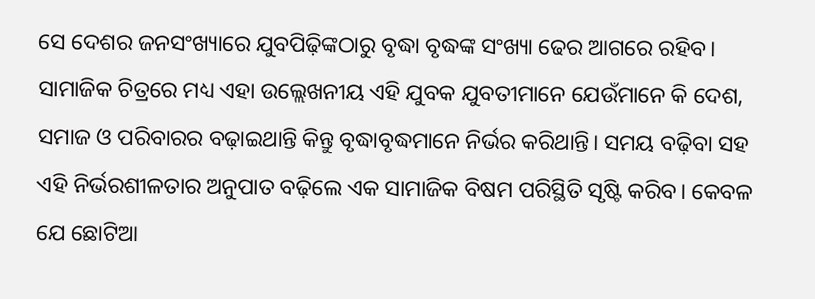ସେ ଦେଶର ଜନସଂଖ୍ୟାରେ ଯୁବପିଢ଼ିଙ୍କଠାରୁ ବୃଦ୍ଧା ବୃଦ୍ଧଙ୍କ ସଂଖ୍ୟା ଢେର ଆଗରେ ରହିବ। ସାମାଜିକ ଚିତ୍ରରେ ମଧ୍ୟ ଏହା ଉଲ୍ଲେଖନୀୟ ଏହି ଯୁବକ ଯୁବତୀମାନେ ଯେଉଁମାନେ କି ଦେଶ, ସମାଜ ଓ ପରିବାରର ବଢ଼ାଇଥାନ୍ତି କିନ୍ତୁ ବୃଦ୍ଧାବୃଦ୍ଧମାନେ ନିର୍ଭର କରିଥାନ୍ତି। ସମୟ ବଢ଼ିବା ସହ ଏହି ନିର୍ଭରଶୀଳତାର ଅନୁପାତ ବଢ଼ିଲେ ଏକ ସାମାଜିକ ବିଷମ ପରିସ୍ଥିତି ସୃଷ୍ଟି କରିବ। କେବଳ ଯେ ଛୋଟିଆ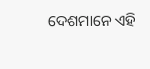ଦେଶମାନେ ଏହି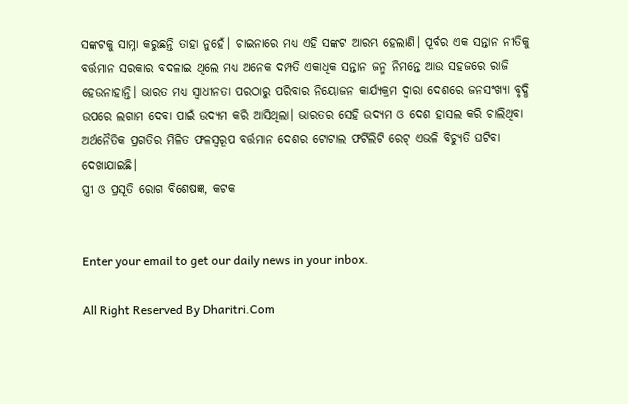ସଙ୍କଟକୁ ସାମ୍ନା କରୁଛନ୍ତି ତାହା ନୁହେଁ। ଚାଇନାରେ ମଧ୍ୟ ଏହି ସଙ୍କଟ ଆରମ୍ଭ ହେଲାଣି। ପୂର୍ବର ଏକ ସନ୍ତାନ ନୀତିକୁ ବର୍ତ୍ତମାନ ସରକାର ବଦଳାଇ ଥିଲେ ମଧ୍ୟ ଅନେକ ଦମ୍ପତି ଏକାଧିକ ସନ୍ତାନ ଜନ୍ମ ନିମନ୍ତେ ଆଉ ସହଜରେ ରାଜି ହେଉନାହାନ୍ତି। ଭାରତ ମଧ୍ୟ ସ୍ବାଧୀନତା ପରଠାରୁ ପରିବାର ନିୟୋଜନ କାର୍ଯ୍ୟକ୍ରମ ଦ୍ୱାରା ଦେଶରେ ଜନସଂଖ୍ୟା ବୃଦ୍ଧି ଉପରେ ଲଗାମ ଦେବା ପାଇଁ ଉଦ୍ୟମ କରି ଆସିଥିଲା। ଭାରତର ସେହି ଉଦ୍ୟମ ଓ ଦେଶ ହାସଲ କରି ଚାଲିଥିବା ଅର୍ଥନୈତିକ ପ୍ରଗତିର ମିଳିତ ଫଳସ୍ବରୂପ ବର୍ତ୍ତମାନ ଦେଶର ଟୋଟାଲ ଫର୍ଟିଲିଟି ରେଟ୍‌ ଏଭଳି ବିଚ୍ୟୁତି ଘଟିବା ଦେଖାଯାଇଛି।
ସ୍ତ୍ରୀ ଓ ପ୍ରସୂତି ରୋଗ ବିଶେଷଜ୍ଞ, କଟକ


Enter your email to get our daily news in your inbox.

All Right Reserved By Dharitri.Com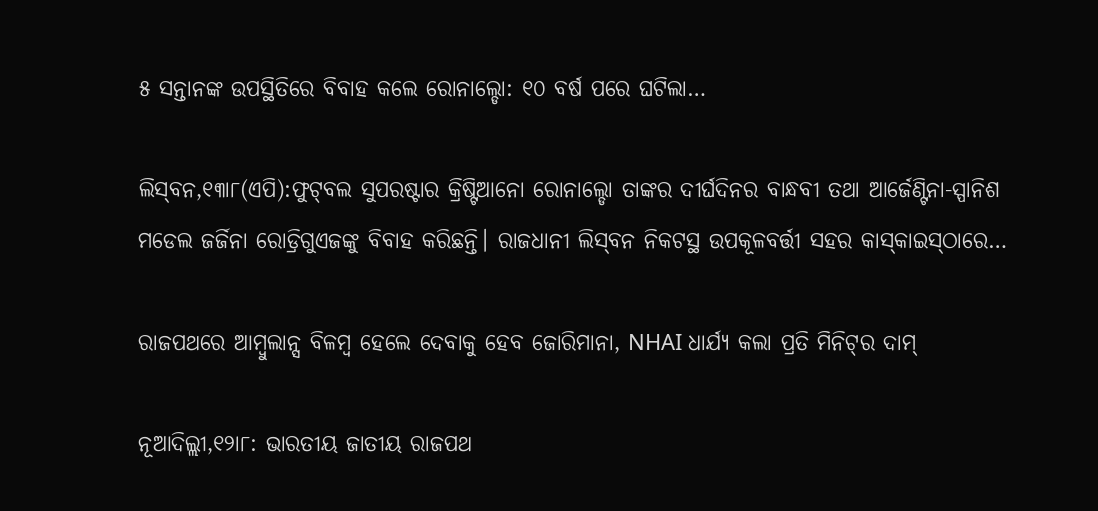୫ ସନ୍ତାନଙ୍କ ଉପସ୍ଥିତିରେ ବିବାହ କଲେ ରୋନାଲ୍ଡୋ: ୧୦ ବର୍ଷ ପରେ ଘଟିଲା…

ଲିସ୍‌ବନ,୧୩ା୮(ଏପି):ଫୁଟ୍‌ବଲ ସୁପରଷ୍ଟାର କ୍ରିଷ୍ଟିଆନୋ ରୋନାଲ୍ଡୋ ତାଙ୍କର ଦୀର୍ଘଦିନର ବାନ୍ଧବୀ ତଥା ଆର୍ଜେଣ୍ଟିନା-ସ୍ପାନିଶ ମଡେଲ ଜର୍ଜିନା ରୋଡ୍ରିଗୁଏଜଙ୍କୁ ବିବାହ କରିଛନ୍ତି। ରାଜଧାନୀ ଲିସ୍‌ବନ ନିକଟସ୍ଥ ଉପକୂଳବର୍ତ୍ତୀ ସହର କାସ୍‌କାଇସ୍‌ଠାରେ…

ରାଜପଥରେ ଆମ୍ବୁଲାନ୍ସ ବିଳମ୍ବ ହେଲେ ଦେବାକୁ ହେବ ଜୋରିମାନା, NHAI ଧାର୍ଯ୍ୟ କଲା ପ୍ରତି ମିନିଟ୍‌ର ଦାମ୍

ନୂଆଦିଲ୍ଲୀ,୧୨ା୮: ଭାରତୀୟ ଜାତୀୟ ରାଜପଥ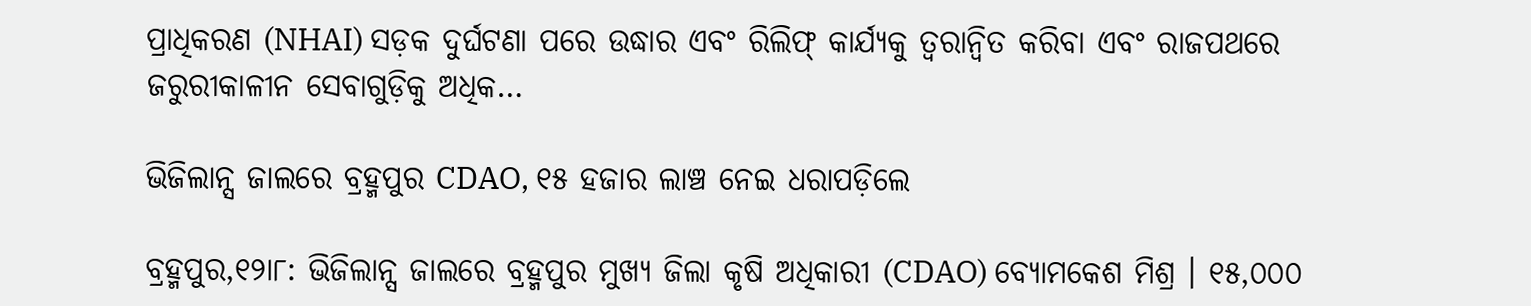ପ୍ରାଧିକରଣ (NHAI) ସଡ଼କ ଦୁର୍ଘଟଣା ପରେ ଉଦ୍ଧାର ଏବଂ ରିଲିଫ୍ କାର୍ଯ୍ୟକୁ ତ୍ୱରାନ୍ୱିତ କରିବା ଏବଂ ରାଜପଥରେ ଜରୁରୀକାଳୀନ ସେବାଗୁଡ଼ିକୁ ଅଧିକ…

ଭିଜିଲାନ୍ସ ଜାଲରେ ବ୍ରହ୍ମପୁର CDAO, ୧୫ ହଜାର ଲାଞ୍ଚ ନେଇ ଧରାପଡ଼ିଲେ

ବ୍ରହ୍ମପୁର,୧୨ା୮: ଭିଜିଲାନ୍ସ ଜାଲରେ ବ୍ରହ୍ମପୁର ମୁଖ୍ୟ ଜିଲା କୃଷି ଅଧିକାରୀ (CDAO) ବ୍ୟୋମକେଶ ମିଶ୍ର । ୧୫,୦୦୦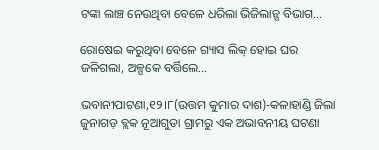ଟଙ୍କା ଲାଞ୍ଚ ନେଉଥିବା ବେଳେ ଧରିଲା ଭିଜିଲାନ୍ସ ବିଭାଗ…

ରୋଷେଇ କରୁଥିବା ବେଳେ ଗ୍ୟାସ ଲିକ୍ ହୋଇ ଘର ଜଳିଗଲା, ଅଳ୍ପକେ ବର୍ତ୍ତିଲେ…

ଭବାନୀପାଟଣା,୧୨।୮(ଉତ୍ତମ କୁମାର ଦାଶ)-କଳାହାଣ୍ଡି ଜିଲା ଜୁନାଗଡ଼ ବ୍ଲକ ନୂଆଗୁଡା ଗ୍ରାମରୁ ଏକ ଅଭାବନୀୟ ଘଟଣା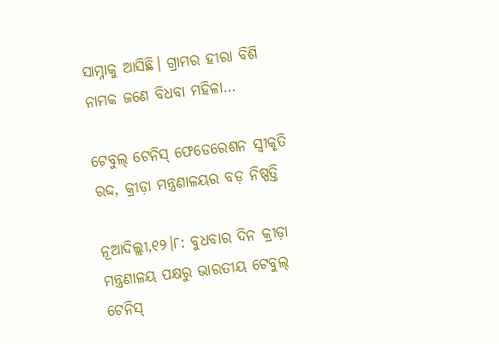ସାମ୍ନାକୁ ଆସିଛି। ଗ୍ରାମର ହୀରା ବିଶି ନାମକ ଜଣେ ବିଧବା ମହିଳା…

ଟେବୁଲ୍‌ ଟେନିସ୍‌ ଫେଡେରେଶନ ସ୍ବୀକୃତି ରଦ୍ଦ, କ୍ରୀଡ଼ା ମନ୍ତ୍ରଣାଳୟର ବଡ଼ ନିଷ୍ପତ୍ତି

ନୂଆଦିଲ୍ଲୀ,୧୨।୮: ବୁଧବାର ଦିନ କ୍ରୀଡ଼ା ମନ୍ତ୍ରଣାଳୟ ପକ୍ଷରୁ ଭାରତୀୟ ଟେବୁଲ୍ ଟେନିସ୍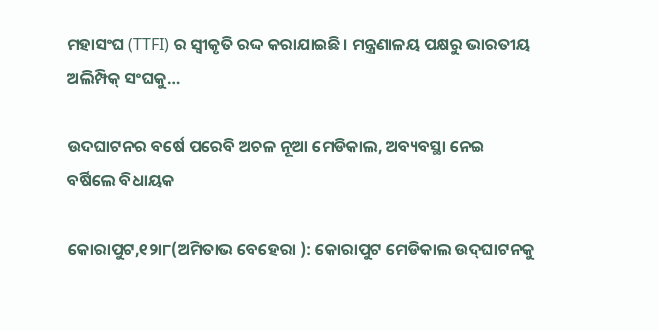ମହାସଂଘ (TTFI) ର ସ୍ୱୀକୃତି ରଦ୍ଦ କରାଯାଇଛି। ମନ୍ତ୍ରଣାଳୟ ପକ୍ଷରୁ ଭାରତୀୟ ଅଲିମ୍ପିକ୍ ସଂଘକୁ…

ଉଦଘାଟନର ବର୍ଷେ ପରେବି ଅଚଳ ନୂଆ ମେଡିକାଲ, ଅବ୍ୟବସ୍ଥା ନେଇ ବର୍ଷିଲେ ବିଧାୟକ

କୋରାପୁଟ,୧୨ା୮(ଅମିତାଭ ବେହେରା ): କୋରାପୁଟ ମେଡିକାଲ ଉଦ୍‌ଘାଟନକୁ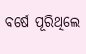ବର୍ଷେ ପୂରିଥିଲେ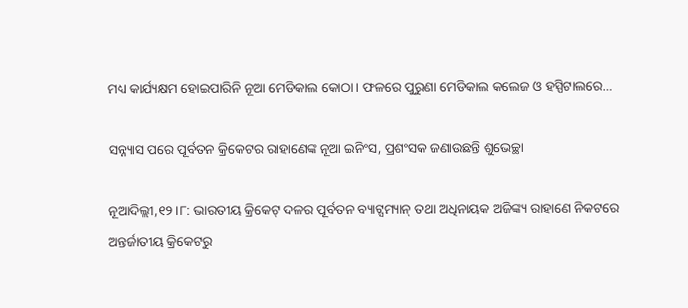ମଧ୍ୟ କାର୍ଯ୍ୟକ୍ଷମ ହୋଇପାରିନି ନୂଆ ମେଡିକାଲ କୋଠା। ଫଳରେ ପୁରୁଣା ମେଡିକାଲ କଲେଜ ଓ ହସ୍ପିଟାଲରେ…

ସନ୍ନ୍ୟାସ ପରେ ପୂର୍ବତନ କ୍ରିକେଟର ରାହାଣେଙ୍କ ନୂଆ ଇନିଂସ, ପ୍ରଶଂସକ ଜଣାଉଛନ୍ତି ଶୁଭେଚ୍ଛା

ନୂଆଦିଲ୍ଲୀ,୧୨।୮: ଭାରତୀୟ କ୍ରିକେଟ୍ ଦଳର ପୂର୍ବତନ ବ୍ୟାଟ୍ସମ୍ୟାନ୍ ତଥା ଅଧିନାୟକ ଅଜିଙ୍କ୍ୟ ରାହାଣେ ନିକଟରେ ଅନ୍ତର୍ଜାତୀୟ କ୍ରିକେଟରୁ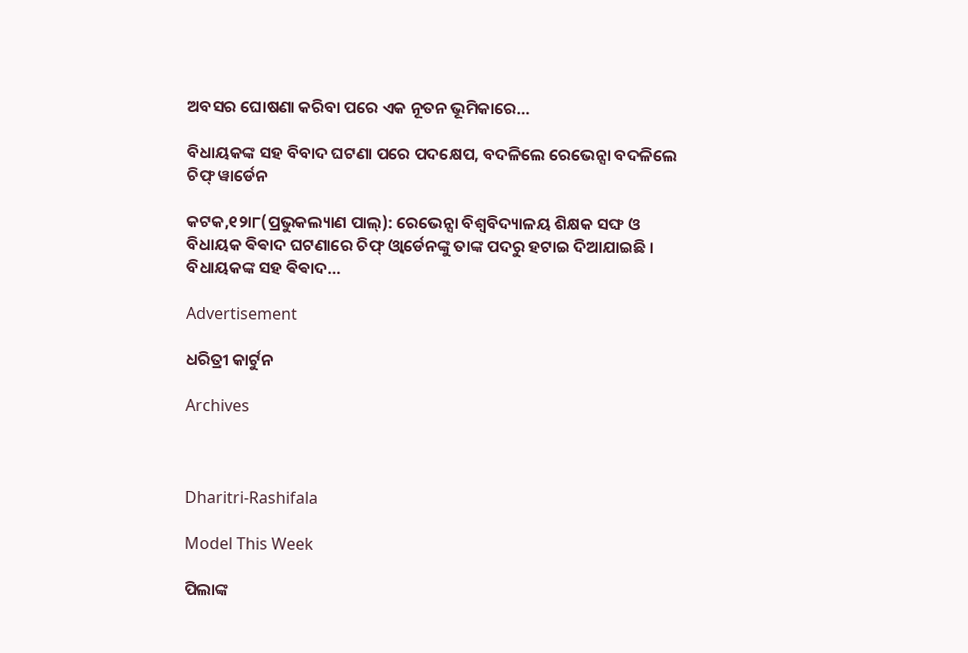ଅବସର ଘୋଷଣା କରିବା ପରେ ଏକ ନୂତନ ଭୂମିକାରେ…

ବିଧାୟକଙ୍କ ସହ ବିବାଦ ଘଟଣା ପରେ ପଦକ୍ଷେପ, ବଦଳିଲେ ରେଭେନ୍ସା ବଦଳିଲେ ଚିଫ୍‌ ୱାର୍ଡେନ

କଟକ,୧୨ା୮(ପ୍ରଭୁକଲ୍ୟାଣ ପାଲ୍): ରେଭେନ୍ସା ବିଶ୍ଵବିଦ୍ୟାଳୟ ଶିକ୍ଷକ ସଙ୍ଘ ଓ ବିଧାୟକ ଵିଵାଦ ଘଟଣାରେ ଚିଫ୍ ଓ୍ବାର୍ଡେନଙ୍କୁ ତାଙ୍କ ପଦରୁ ହଟାଇ ଦିଆଯାଇଛି । ବିଧାୟକଙ୍କ ସହ ଵିଵାଦ…

Advertisement

ଧରିତ୍ରୀ କାର୍ଟୁନ

Archives



Dharitri-Rashifala

Model This Week

ପିଲାଙ୍କ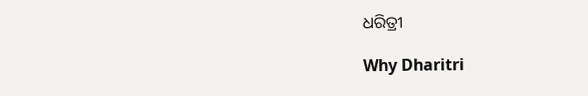ଧରିତ୍ରୀ

Why Dharitri